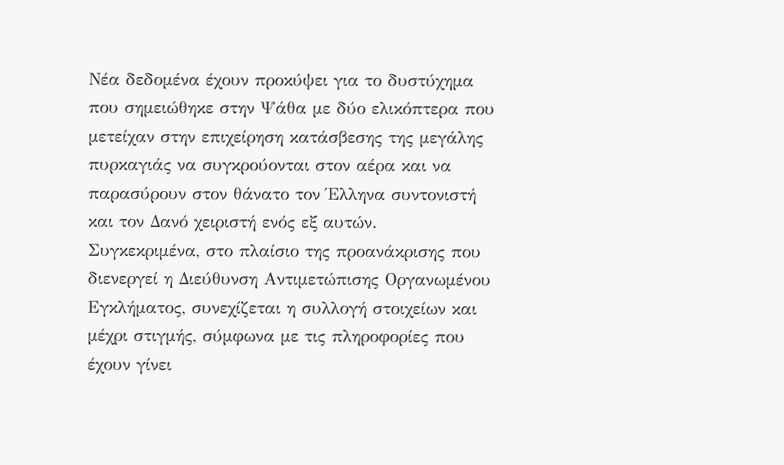Νέα δεδομένα έχουν προκύψει για το δυστύχημα που σημειώθηκε στην Ψάθα με δύο ελικόπτερα που μετείχαν στην επιχείρηση κατάσβεσης της μεγάλης πυρκαγιάς να συγκρούονται στον αέρα και να παρασύρουν στον θάνατο τον Έλληνα συντονιστή και τον Δανό χειριστή ενός εξ αυτών.
Συγκεκριμένα, στο πλαίσιο της προανάκρισης που διενεργεί η Διεύθυνση Αντιμετώπισης Οργανωμένου Εγκλήματος, συνεχίζεται η συλλογή στοιχείων και μέχρι στιγμής, σύμφωνα με τις πληροφορίες που έχουν γίνει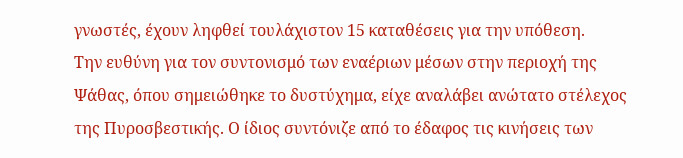γνωστές, έχουν ληφθεί τουλάχιστον 15 καταθέσεις για την υπόθεση.
Την ευθύνη για τον συντονισμό των εναέριων μέσων στην περιοχή της Ψάθας, όπου σημειώθηκε το δυστύχημα, είχε αναλάβει ανώτατο στέλεχος της Πυροσβεστικής. Ο ίδιος συντόνιζε από το έδαφος τις κινήσεις των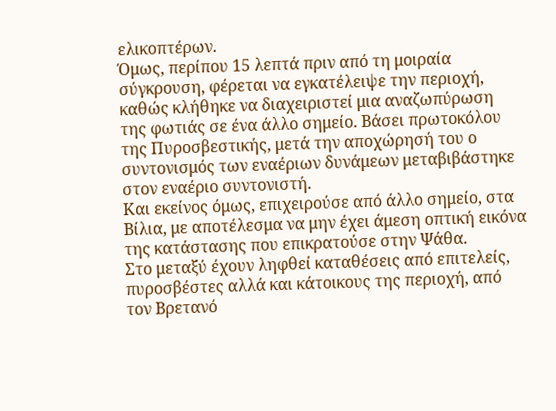ελικοπτέρων.
Όμως, περίπου 15 λεπτά πριν από τη μοιραία σύγκρουση, φέρεται να εγκατέλειψε την περιοχή, καθώς κλήθηκε να διαχειριστεί μια αναζωπύρωση της φωτιάς σε ένα άλλο σημείο. Βάσει πρωτοκόλου της Πυροσβεστικής, μετά την αποχώρησή του ο συντονισμός των εναέριων δυνάμεων μεταβιβάστηκε στον εναέριο συντονιστή.
Και εκείνος όμως, επιχειρούσε από άλλο σημείο, στα Βίλια, με αποτέλεσμα να μην έχει άμεση οπτική εικόνα της κατάστασης που επικρατούσε στην Ψάθα.
Στο μεταξύ έχουν ληφθεί καταθέσεις από επιτελείς, πυροσβέστες αλλά και κάτοικους της περιοχή, από τον Βρετανό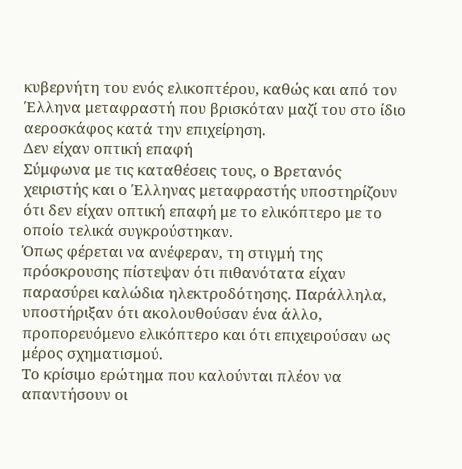κυβερνήτη του ενός ελικοπτέρου, καθώς και από τον Έλληνα μεταφραστή που βρισκόταν μαζί του στο ίδιο αεροσκάφος κατά την επιχείρηση.
Δεν είχαν οπτική επαφή
Σύμφωνα με τις καταθέσεις τους, ο Βρετανός χειριστής και ο Έλληνας μεταφραστής υποστηρίζουν ότι δεν είχαν οπτική επαφή με το ελικόπτερο με το οποίο τελικά συγκρούστηκαν.
Όπως φέρεται να ανέφεραν, τη στιγμή της πρόσκρουσης πίστεψαν ότι πιθανότατα είχαν παρασύρει καλώδια ηλεκτροδότησης. Παράλληλα, υποστήριξαν ότι ακολουθούσαν ένα άλλο, προπορευόμενο ελικόπτερο και ότι επιχειρούσαν ως μέρος σχηματισμού.
Το κρίσιμο ερώτημα που καλούνται πλέον να απαντήσουν οι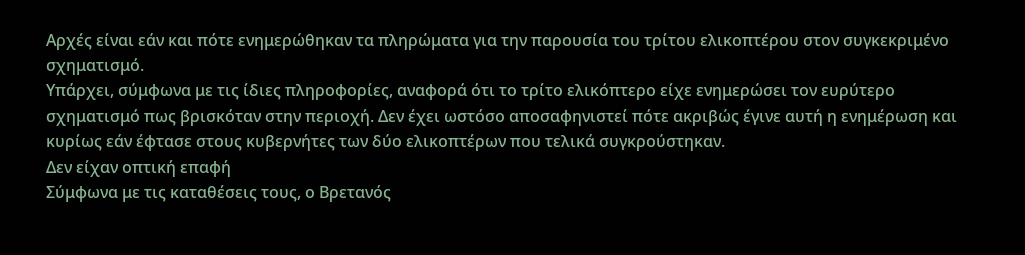Αρχές είναι εάν και πότε ενημερώθηκαν τα πληρώματα για την παρουσία του τρίτου ελικοπτέρου στον συγκεκριμένο σχηματισμό.
Υπάρχει, σύμφωνα με τις ίδιες πληροφορίες, αναφορά ότι το τρίτο ελικόπτερο είχε ενημερώσει τον ευρύτερο σχηματισμό πως βρισκόταν στην περιοχή. Δεν έχει ωστόσο αποσαφηνιστεί πότε ακριβώς έγινε αυτή η ενημέρωση και κυρίως εάν έφτασε στους κυβερνήτες των δύο ελικοπτέρων που τελικά συγκρούστηκαν.
Δεν είχαν οπτική επαφή
Σύμφωνα με τις καταθέσεις τους, ο Βρετανός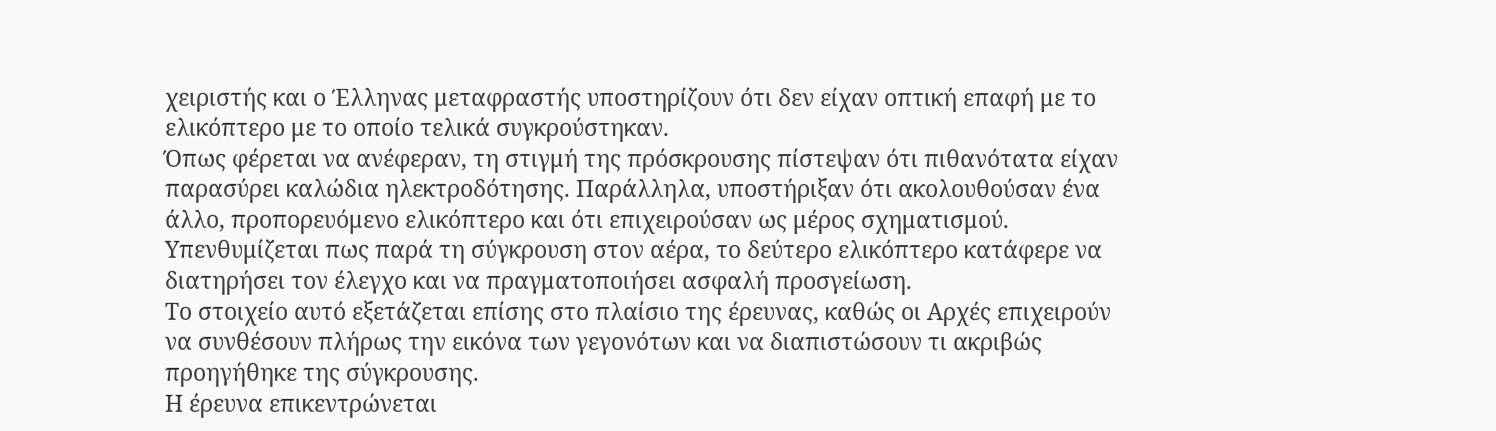χειριστής και ο Έλληνας μεταφραστής υποστηρίζουν ότι δεν είχαν οπτική επαφή με το ελικόπτερο με το οποίο τελικά συγκρούστηκαν.
Όπως φέρεται να ανέφεραν, τη στιγμή της πρόσκρουσης πίστεψαν ότι πιθανότατα είχαν παρασύρει καλώδια ηλεκτροδότησης. Παράλληλα, υποστήριξαν ότι ακολουθούσαν ένα άλλο, προπορευόμενο ελικόπτερο και ότι επιχειρούσαν ως μέρος σχηματισμού.
Υπενθυμίζεται πως παρά τη σύγκρουση στον αέρα, το δεύτερο ελικόπτερο κατάφερε να διατηρήσει τον έλεγχο και να πραγματοποιήσει ασφαλή προσγείωση.
Το στοιχείο αυτό εξετάζεται επίσης στο πλαίσιο της έρευνας, καθώς οι Αρχές επιχειρούν να συνθέσουν πλήρως την εικόνα των γεγονότων και να διαπιστώσουν τι ακριβώς προηγήθηκε της σύγκρουσης.
Η έρευνα επικεντρώνεται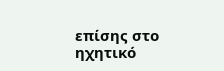επίσης στο ηχητικό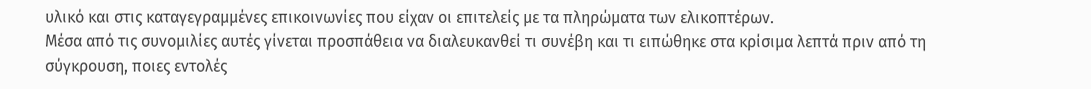υλικό και στις καταγεγραμμένες επικοινωνίες που είχαν οι επιτελείς με τα πληρώματα των ελικοπτέρων.
Μέσα από τις συνομιλίες αυτές γίνεται προσπάθεια να διαλευκανθεί τι συνέβη και τι ειπώθηκε στα κρίσιμα λεπτά πριν από τη σύγκρουση, ποιες εντολές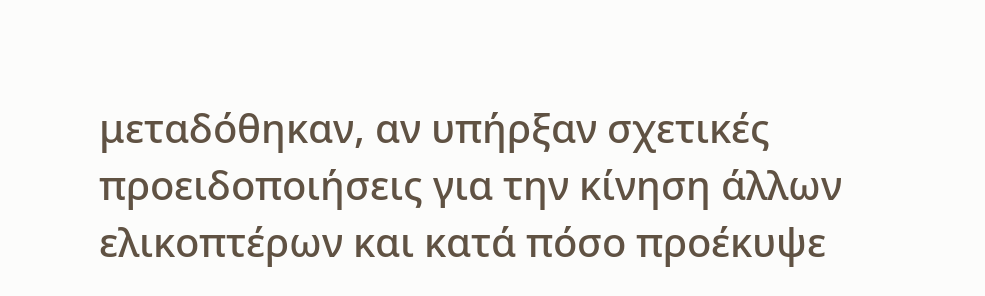μεταδόθηκαν, αν υπήρξαν σχετικές προειδοποιήσεις για την κίνηση άλλων ελικοπτέρων και κατά πόσο προέκυψε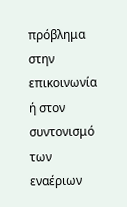πρόβλημα στην επικοινωνία ή στον συντονισμό των εναέριων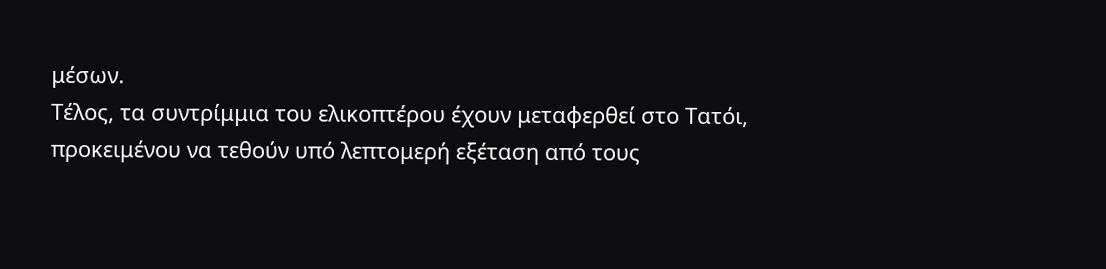μέσων.
Τέλος, τα συντρίμμια του ελικοπτέρου έχουν μεταφερθεί στο Τατόι, προκειμένου να τεθούν υπό λεπτομερή εξέταση από τους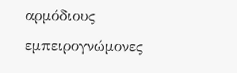αρμόδιους εμπειρογνώμονες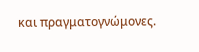και πραγματογνώμονες.